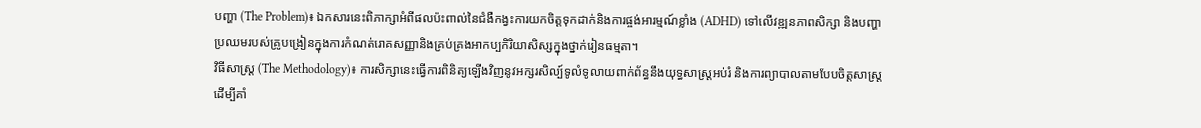បញ្ហា (The Problem)៖ ឯកសារនេះពិភាក្សាអំពីផលប៉ះពាល់នៃជំងឺកង្វះការយកចិត្តទុកដាក់និងការផ្ចង់អារម្មណ៍ខ្លាំង (ADHD) ទៅលើវឌ្ឍនភាពសិក្សា និងបញ្ហាប្រឈមរបស់គ្រូបង្រៀនក្នុងការកំណត់រោគសញ្ញានិងគ្រប់គ្រងអាកប្បកិរិយាសិស្សក្នុងថ្នាក់រៀនធម្មតា។
វិធីសាស្ត្រ (The Methodology)៖ ការសិក្សានេះធ្វើការពិនិត្យឡើងវិញនូវអក្សរសិល្ប៍ទូលំទូលាយពាក់ព័ន្ធនឹងយុទ្ធសាស្រ្តអប់រំ និងការព្យាបាលតាមបែបចិត្តសាស្ត្រ ដើម្បីគាំ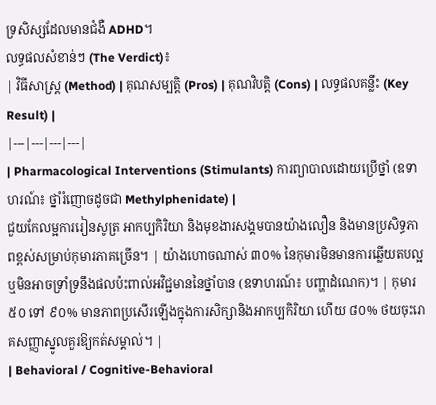ទ្រសិស្សដែលមានជំងឺ ADHD។
លទ្ធផលសំខាន់ៗ (The Verdict)៖
| វិធីសាស្ត្រ (Method) | គុណសម្បត្តិ (Pros) | គុណវិបត្តិ (Cons) | លទ្ធផលគន្លឹះ (Key Result) |
|---|---|---|---|
| Pharmacological Interventions (Stimulants) ការព្យាបាលដោយប្រើថ្នាំ (ឧទាហរណ៍៖ ថ្នាំរំញោចដូចជា Methylphenidate) |
ជួយកែលម្អការរៀនសូត្រ អាកប្បកិរិយា និងមុខងារសង្គមបានយ៉ាងលឿន និងមានប្រសិទ្ធភាពខ្ពស់សម្រាប់កុមារភាគច្រើន។ | យ៉ាងហោចណាស់ ៣០% នៃកុមារមិនមានការឆ្លើយតបល្អ ឬមិនអាចទ្រាំទ្រនឹងផលប៉ះពាល់អវិជ្ជមាននៃថ្នាំបាន (ឧទាហរណ៍៖ បញ្ហាដំណេក)។ | កុមារ ៥០ ទៅ ៩០% មានភាពប្រសើរឡើងក្នុងការសិក្សានិងអាកប្បកិរិយា ហើយ ៨០% ថយចុះរោគសញ្ញាស្នូលគួរឱ្យកត់សម្គាល់។ |
| Behavioral / Cognitive-Behavioral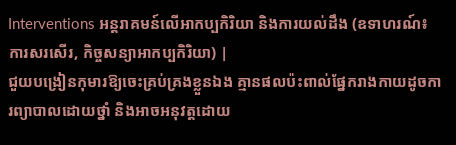Interventions អន្តរាគមន៍លើអាកប្បកិរិយា និងការយល់ដឹង (ឧទាហរណ៍៖ ការសរសើរ, កិច្ចសន្យាអាកប្បកិរិយា) |
ជួយបង្រៀនកុមារឱ្យចេះគ្រប់គ្រងខ្លួនឯង គ្មានផលប៉ះពាល់ផ្នែករាងកាយដូចការព្យាបាលដោយថ្នាំ និងអាចអនុវត្តដោយ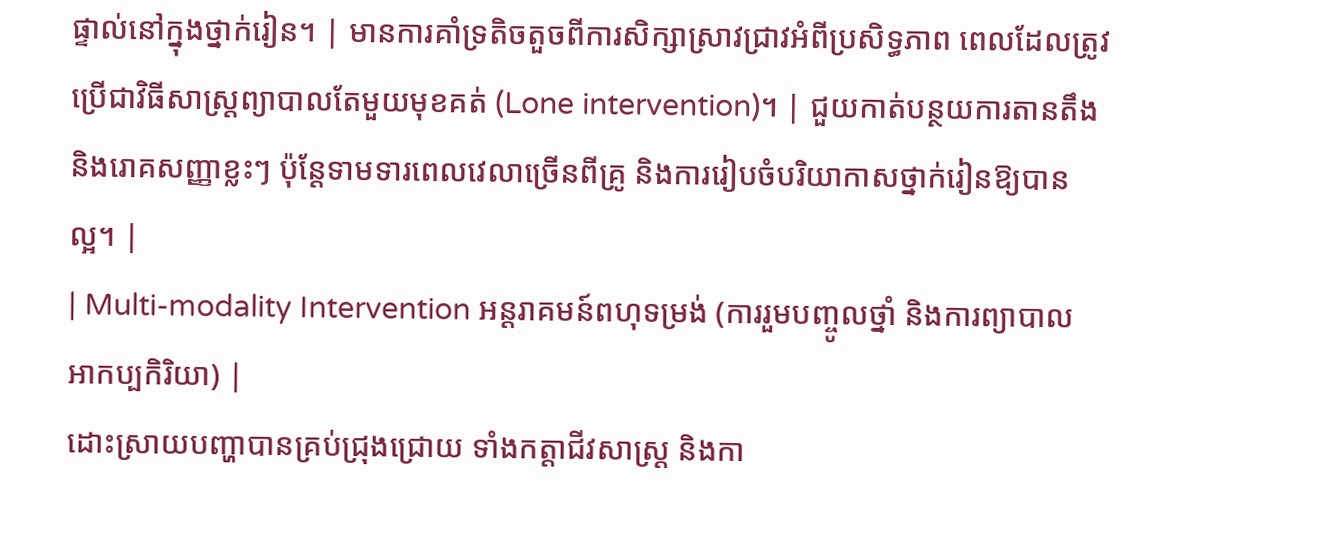ផ្ទាល់នៅក្នុងថ្នាក់រៀន។ | មានការគាំទ្រតិចតួចពីការសិក្សាស្រាវជ្រាវអំពីប្រសិទ្ធភាព ពេលដែលត្រូវប្រើជាវិធីសាស្ត្រព្យាបាលតែមួយមុខគត់ (Lone intervention)។ | ជួយកាត់បន្ថយការតានតឹង និងរោគសញ្ញាខ្លះៗ ប៉ុន្តែទាមទារពេលវេលាច្រើនពីគ្រូ និងការរៀបចំបរិយាកាសថ្នាក់រៀនឱ្យបានល្អ។ |
| Multi-modality Intervention អន្តរាគមន៍ពហុទម្រង់ (ការរួមបញ្ចូលថ្នាំ និងការព្យាបាលអាកប្បកិរិយា) |
ដោះស្រាយបញ្ហាបានគ្រប់ជ្រុងជ្រោយ ទាំងកត្តាជីវសាស្ត្រ និងកា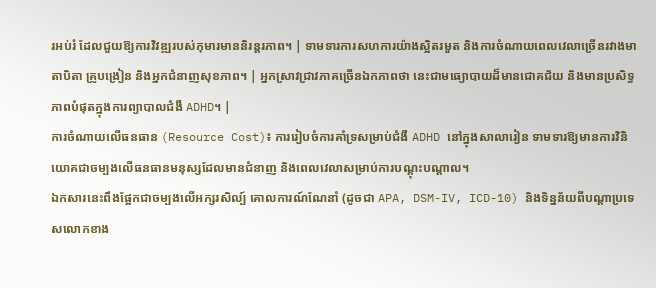រអប់រំ ដែលជួយឱ្យការវិវឌ្ឍរបស់កុមារមាននិរន្តរភាព។ | ទាមទារការសហការយ៉ាងស្អិតរមួត និងការចំណាយពេលវេលាច្រើនរវាងមាតាបិតា គ្រូបង្រៀន និងអ្នកជំនាញសុខភាព។ | អ្នកស្រាវជ្រាវភាគច្រើនឯកភាពថា នេះជាមធ្យោបាយដ៏មានជោគជ័យ និងមានប្រសិទ្ធភាពបំផុតក្នុងការព្យាបាលជំងឺ ADHD។ |
ការចំណាយលើធនធាន (Resource Cost)៖ ការរៀបចំការគាំទ្រសម្រាប់ជំងឺ ADHD នៅក្នុងសាលារៀន ទាមទារឱ្យមានការវិនិយោគជាចម្បងលើធនធានមនុស្សដែលមានជំនាញ និងពេលវេលាសម្រាប់ការបណ្តុះបណ្តាល។
ឯកសារនេះពឹងផ្អែកជាចម្បងលើអក្សរសិល្ប៍ គោលការណ៍ណែនាំ (ដូចជា APA, DSM-IV, ICD-10) និងទិន្នន័យពីបណ្តាប្រទេសលោកខាង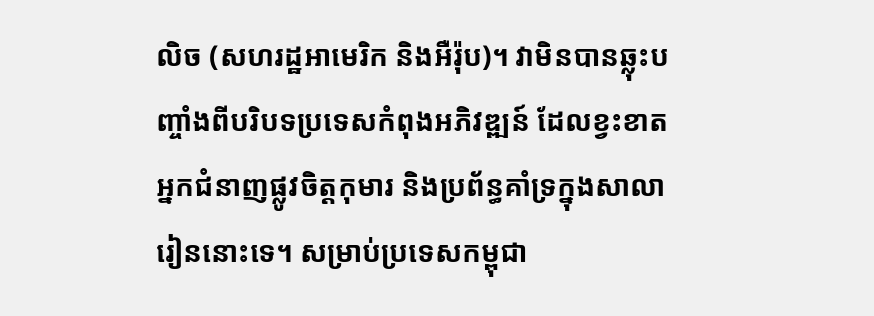លិច (សហរដ្ឋអាមេរិក និងអឺរ៉ុប)។ វាមិនបានឆ្លុះបញ្ចាំងពីបរិបទប្រទេសកំពុងអភិវឌ្ឍន៍ ដែលខ្វះខាតអ្នកជំនាញផ្លូវចិត្តកុមារ និងប្រព័ន្ធគាំទ្រក្នុងសាលារៀននោះទេ។ សម្រាប់ប្រទេសកម្ពុជា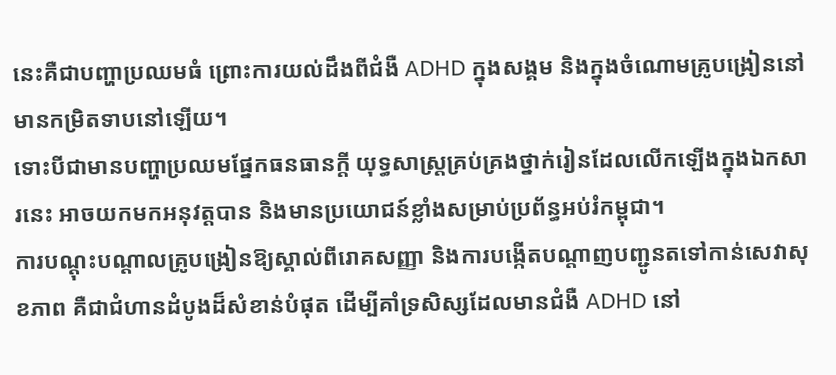នេះគឺជាបញ្ហាប្រឈមធំ ព្រោះការយល់ដឹងពីជំងឺ ADHD ក្នុងសង្គម និងក្នុងចំណោមគ្រូបង្រៀននៅមានកម្រិតទាបនៅឡើយ។
ទោះបីជាមានបញ្ហាប្រឈមផ្នែកធនធានក្តី យុទ្ធសាស្រ្តគ្រប់គ្រងថ្នាក់រៀនដែលលើកឡើងក្នុងឯកសារនេះ អាចយកមកអនុវត្តបាន និងមានប្រយោជន៍ខ្លាំងសម្រាប់ប្រព័ន្ធអប់រំកម្ពុជា។
ការបណ្តុះបណ្តាលគ្រូបង្រៀនឱ្យស្គាល់ពីរោគសញ្ញា និងការបង្កើតបណ្តាញបញ្ជូនតទៅកាន់សេវាសុខភាព គឺជាជំហានដំបូងដ៏សំខាន់បំផុត ដើម្បីគាំទ្រសិស្សដែលមានជំងឺ ADHD នៅ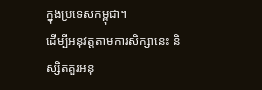ក្នុងប្រទេសកម្ពុជា។
ដើម្បីអនុវត្តតាមការសិក្សានេះ និស្សិតគួរអនុ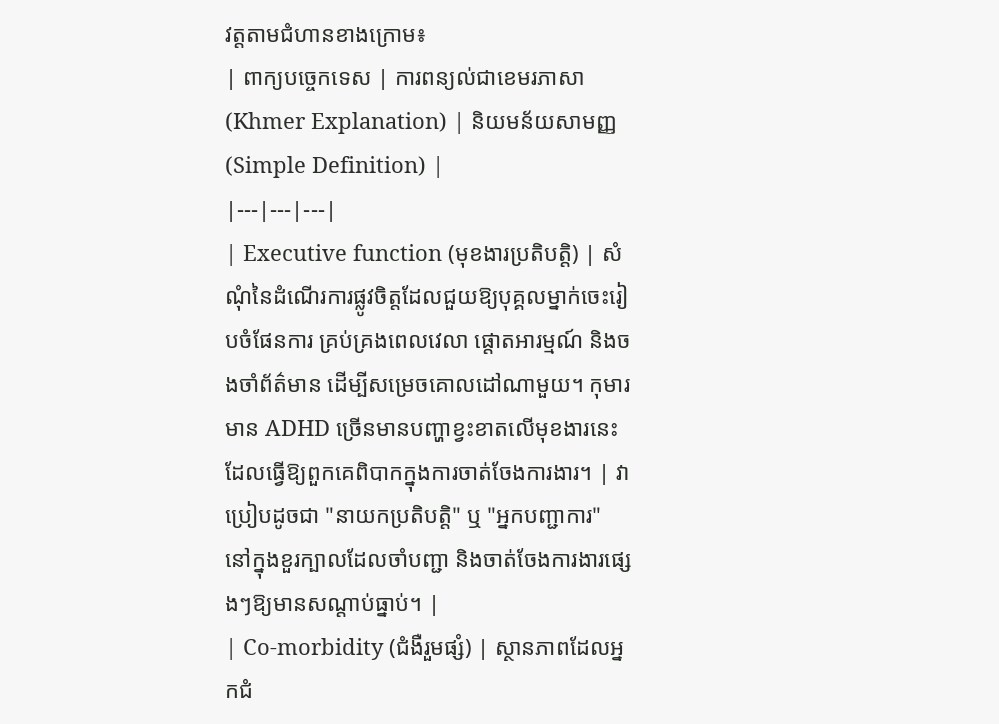វត្តតាមជំហានខាងក្រោម៖
| ពាក្យបច្ចេកទេស | ការពន្យល់ជាខេមរភាសា (Khmer Explanation) | និយមន័យសាមញ្ញ (Simple Definition) |
|---|---|---|
| Executive function (មុខងារប្រតិបត្តិ) | សំណុំនៃដំណើរការផ្លូវចិត្តដែលជួយឱ្យបុគ្គលម្នាក់ចេះរៀបចំផែនការ គ្រប់គ្រងពេលវេលា ផ្តោតអារម្មណ៍ និងចងចាំព័ត៌មាន ដើម្បីសម្រេចគោលដៅណាមួយ។ កុមារមាន ADHD ច្រើនមានបញ្ហាខ្វះខាតលើមុខងារនេះ ដែលធ្វើឱ្យពួកគេពិបាកក្នុងការចាត់ចែងការងារ។ | វាប្រៀបដូចជា "នាយកប្រតិបត្តិ" ឬ "អ្នកបញ្ជាការ" នៅក្នុងខួរក្បាលដែលចាំបញ្ជា និងចាត់ចែងការងារផ្សេងៗឱ្យមានសណ្តាប់ធ្នាប់។ |
| Co-morbidity (ជំងឺរួមផ្សំ) | ស្ថានភាពដែលអ្នកជំ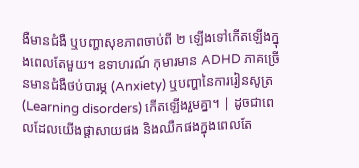ងឺមានជំងឺ ឬបញ្ហាសុខភាពចាប់ពី ២ ឡើងទៅកើតឡើងក្នុងពេលតែមួយ។ ឧទាហរណ៍ កុមារមាន ADHD ភាគច្រើនមានជំងឺថប់បារម្ភ (Anxiety) ឬបញ្ហានៃការរៀនសូត្រ (Learning disorders) កើតឡើងរួមគ្នា។ | ដូចជាពេលដែលយើងផ្តាសាយផង និងឈឺកផងក្នុងពេលតែ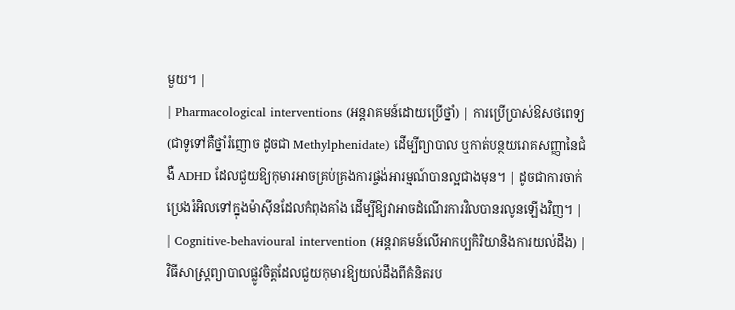មួយ។ |
| Pharmacological interventions (អន្តរាគមន៍ដោយប្រើថ្នាំ) | ការប្រើប្រាស់ឱសថពេទ្យ (ជាទូទៅគឺថ្នាំរំញោច ដូចជា Methylphenidate) ដើម្បីព្យាបាល ឬកាត់បន្ថយរោគសញ្ញានៃជំងឺ ADHD ដែលជួយឱ្យកុមារអាចគ្រប់គ្រងការផ្ចង់អារម្មណ៍បានល្អជាងមុន។ | ដូចជាការចាក់ប្រេងរំអិលទៅក្នុងម៉ាស៊ីនដែលកំពុងគាំង ដើម្បីឱ្យវាអាចដំណើរការវិលបានរលូនឡើងវិញ។ |
| Cognitive-behavioural intervention (អន្តរាគមន៍លើអាកប្បកិរិយានិងការយល់ដឹង) | វិធីសាស្ត្រព្យាបាលផ្លូវចិត្តដែលជួយកុមារឱ្យយល់ដឹងពីគំនិតរប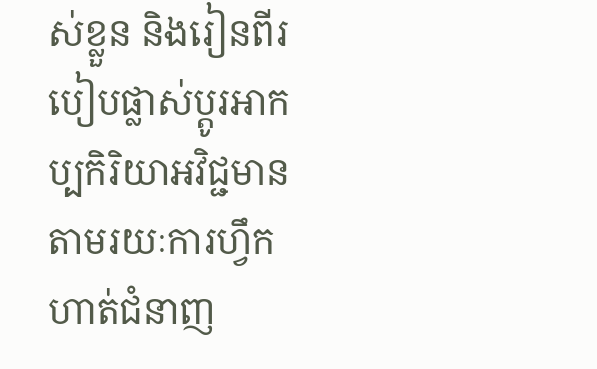ស់ខ្លួន និងរៀនពីរបៀបផ្លាស់ប្តូរអាកប្បកិរិយាអវិជ្ជមាន តាមរយៈការហ្វឹកហាត់ជំនាញ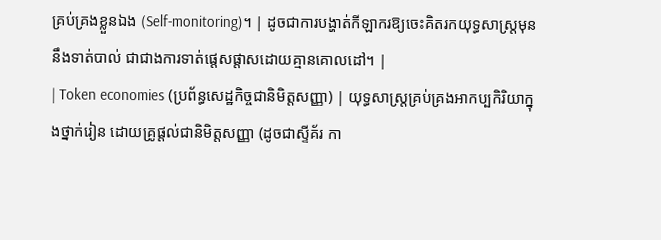គ្រប់គ្រងខ្លួនឯង (Self-monitoring)។ | ដូចជាការបង្ហាត់កីឡាករឱ្យចេះគិតរកយុទ្ធសាស្ត្រមុននឹងទាត់បាល់ ជាជាងការទាត់ផ្តេសផ្តាសដោយគ្មានគោលដៅ។ |
| Token economies (ប្រព័ន្ធសេដ្ឋកិច្ចជានិមិត្តសញ្ញា) | យុទ្ធសាស្ត្រគ្រប់គ្រងអាកប្បកិរិយាក្នុងថ្នាក់រៀន ដោយគ្រូផ្តល់ជានិមិត្តសញ្ញា (ដូចជាស្ទីគ័រ កា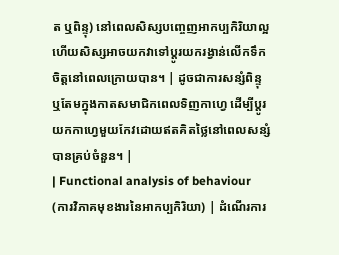ត ឬពិន្ទុ) នៅពេលសិស្សបញ្ចេញអាកប្បកិរិយាល្អ ហើយសិស្សអាចយកវាទៅប្តូរយករង្វាន់លើកទឹកចិត្តនៅពេលក្រោយបាន។ | ដូចជាការសន្សំពិន្ទុ ឬតែមក្នុងកាតសមាជិកពេលទិញកាហ្វេ ដើម្បីប្តូរយកកាហ្វេមួយកែវដោយឥតគិតថ្លៃនៅពេលសន្សំបានគ្រប់ចំនួន។ |
| Functional analysis of behaviour (ការវិភាគមុខងារនៃអាកប្បកិរិយា) | ដំណើរការ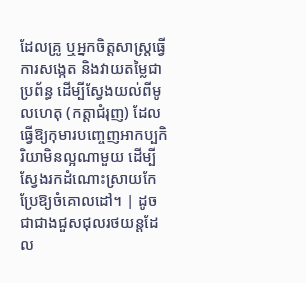ដែលគ្រូ ឬអ្នកចិត្តសាស្ត្រធ្វើការសង្កេត និងវាយតម្លៃជាប្រព័ន្ធ ដើម្បីស្វែងយល់ពីមូលហេតុ (កត្តាជំរុញ) ដែលធ្វើឱ្យកុមារបញ្ចេញអាកប្បកិរិយាមិនល្អណាមួយ ដើម្បីស្វែងរកដំណោះស្រាយកែប្រែឱ្យចំគោលដៅ។ | ដូចជាជាងជួសជុលរថយន្តដែល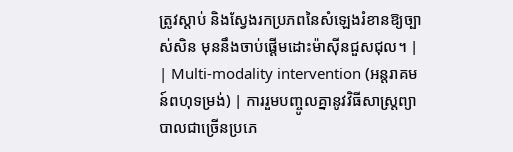ត្រូវស្តាប់ និងស្វែងរកប្រភពនៃសំឡេងរំខានឱ្យច្បាស់សិន មុននឹងចាប់ផ្តើមដោះម៉ាស៊ីនជួសជុល។ |
| Multi-modality intervention (អន្តរាគមន៍ពហុទម្រង់) | ការរួមបញ្ចូលគ្នានូវវិធីសាស្ត្រព្យាបាលជាច្រើនប្រភេ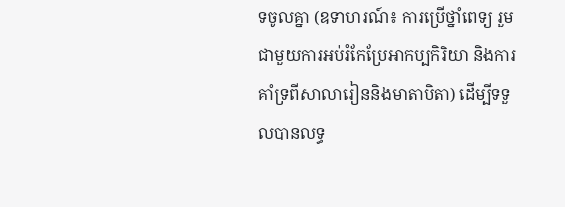ទចូលគ្នា (ឧទាហរណ៍៖ ការប្រើថ្នាំពេទ្យ រួមជាមួយការអប់រំកែប្រែអាកប្បកិរិយា និងការគាំទ្រពីសាលារៀននិងមាតាបិតា) ដើម្បីទទួលបានលទ្ធ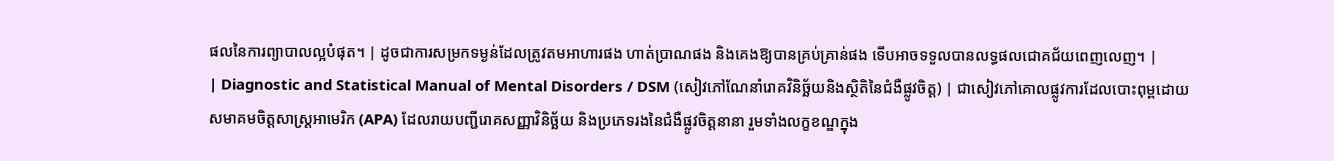ផលនៃការព្យាបាលល្អបំផុត។ | ដូចជាការសម្រកទម្ងន់ដែលត្រូវតមអាហារផង ហាត់ប្រាណផង និងគេងឱ្យបានគ្រប់គ្រាន់ផង ទើបអាចទទួលបានលទ្ធផលជោគជ័យពេញលេញ។ |
| Diagnostic and Statistical Manual of Mental Disorders / DSM (សៀវភៅណែនាំរោគវិនិច្ឆ័យនិងស្ថិតិនៃជំងឺផ្លូវចិត្ត) | ជាសៀវភៅគោលផ្លូវការដែលបោះពុម្ពដោយសមាគមចិត្តសាស្ត្រអាមេរិក (APA) ដែលរាយបញ្ជីរោគសញ្ញាវិនិច្ឆ័យ និងប្រភេទរងនៃជំងឺផ្លូវចិត្តនានា រួមទាំងលក្ខខណ្ឌក្នុង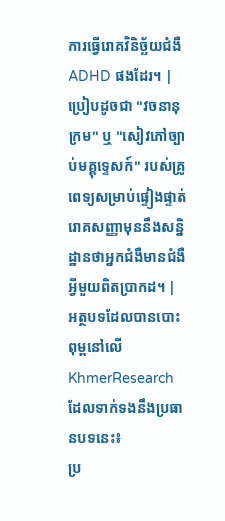ការធ្វើរោគវិនិច្ឆ័យជំងឺ ADHD ផងដែរ។ | ប្រៀបដូចជា "វចនានុក្រម" ឬ "សៀវភៅច្បាប់មគ្គុទ្ទេសក៍" របស់គ្រូពេទ្យសម្រាប់ផ្ទៀងផ្ទាត់រោគសញ្ញាមុននឹងសន្និដ្ឋានថាអ្នកជំងឺមានជំងឺអ្វីមួយពិតប្រាកដ។ |
អត្ថបទដែលបានបោះពុម្ពនៅលើ KhmerResearch ដែលទាក់ទងនឹងប្រធានបទនេះ៖
ប្រ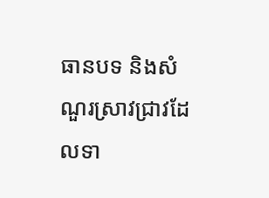ធានបទ និងសំណួរស្រាវជ្រាវដែលទា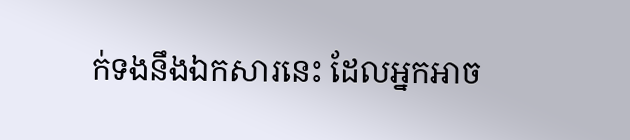ក់ទងនឹងឯកសារនេះ ដែលអ្នកអាច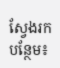ស្វែងរកបន្ថែម៖